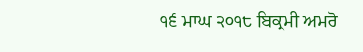੧੬ ਮਾਘ ੨੦੧੮ ਬਿਕ੍ਰਮੀ ਅਮਰੋ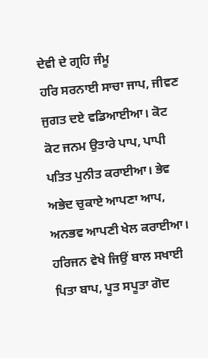ਦੇਵੀ ਦੇ ਗ੍ਰਹਿ ਜੰਮੂ
ਹਰਿ ਸਰਨਾਈ ਸਾਚਾ ਜਾਪ, ਜੀਵਣ ਜੁਗਤ ਦਏ ਵਡਿਆਈਆ। ਕੋਟ ਕੋਟ ਜਨਮ ਉਤਾਰੇ ਪਾਪ, ਪਾਪੀ ਪਤਿਤ ਪੁਨੀਤ ਕਰਾਈਆ। ਭੇਵ ਅਭੇਦ ਚੁਕਾਏ ਆਪਣਾ ਆਪ, ਅਨਭਵ ਆਪਣੀ ਖੇਲ ਕਰਾਈਆ। ਹਰਿਜਨ ਵੇਖੇ ਜਿਉਂ ਬਾਲ ਸਖਾਈ ਪਿਤਾ ਬਾਪ, ਪੂਤ ਸਪੂਤਾ ਗੋਦ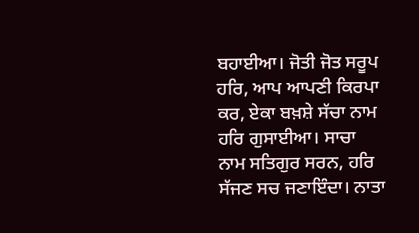ਬਹਾਈਆ। ਜੋਤੀ ਜੋਤ ਸਰੂਪ ਹਰਿ, ਆਪ ਆਪਣੀ ਕਿਰਪਾ ਕਰ, ਏਕਾ ਬਖ਼ਸ਼ੇ ਸੱਚਾ ਨਾਮ ਹਰਿ ਗੁਸਾਈਆ। ਸਾਚਾ ਨਾਮ ਸਤਿਗੁਰ ਸਰਨ, ਹਰਿ ਸੱਜਣ ਸਚ ਜਣਾਇੰਦਾ। ਨਾਤਾ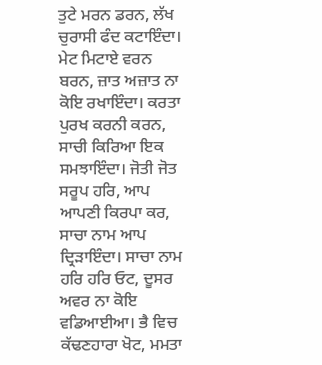ਤੁਟੇ ਮਰਨ ਡਰਨ, ਲੱਖ ਚੁਰਾਸੀ ਫੰਦ ਕਟਾਇੰਦਾ। ਮੇਟ ਮਿਟਾਏ ਵਰਨ ਬਰਨ, ਜ਼ਾਤ ਅਜ਼ਾਤ ਨਾ ਕੋਇ ਰਖਾਇੰਦਾ। ਕਰਤਾ ਪੁਰਖ ਕਰਨੀ ਕਰਨ, ਸਾਚੀ ਕਿਰਿਆ ਇਕ ਸਮਝਾਇੰਦਾ। ਜੋਤੀ ਜੋਤ ਸਰੂਪ ਹਰਿ, ਆਪ ਆਪਣੀ ਕਿਰਪਾ ਕਰ, ਸਾਚਾ ਨਾਮ ਆਪ ਦ੍ਰਿੜਾਇੰਦਾ। ਸਾਚਾ ਨਾਮ ਹਰਿ ਹਰਿ ਓਟ, ਦੂਸਰ ਅਵਰ ਨਾ ਕੋਇ ਵਡਿਆਈਆ। ਭੈ ਵਿਚ ਕੱਢਣਹਾਰਾ ਖੋਟ, ਮਮਤਾ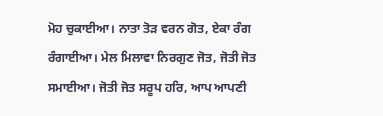ਮੋਹ ਚੁਕਾਈਆ। ਨਾਤਾ ਤੋੜ ਵਰਨ ਗੋਤ, ਏਕਾ ਰੰਗ ਰੰਗਾਈਆ। ਮੇਲ ਮਿਲਾਵਾ ਨਿਰਗੁਣ ਜੋਤ, ਜੋਤੀ ਜੋਤ ਸਮਾਈਆ। ਜੋਤੀ ਜੋਤ ਸਰੂਪ ਹਰਿ, ਆਪ ਆਪਣੀ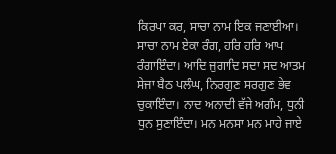ਕਿਰਪਾ ਕਰ, ਸਾਚਾ ਨਾਮ ਇਕ ਜਣਾਈਆ। ਸਾਚਾ ਨਾਮ ਏਕਾ ਰੰਗ, ਹਰਿ ਹਰਿ ਆਪ ਰੰਗਾਇੰਦਾ। ਆਦਿ ਜੁਗਾਦਿ ਸਦਾ ਸਦ ਆਤਮ ਸੇਜਾ ਬੈਠ ਪਲੰਘ, ਨਿਰਗੁਣ ਸਰਗੁਣ ਭੇਵ ਚੁਕਾਇੰਦਾ। ਨਾਦ ਅਨਾਦੀ ਵੱਜੇ ਅਗੰਮ, ਧੁਨੀ ਧੁਨ ਸੁਣਾਇੰਦਾ। ਮਨ ਮਨਸਾ ਮਨ ਮਾਹੇ ਜਾਏ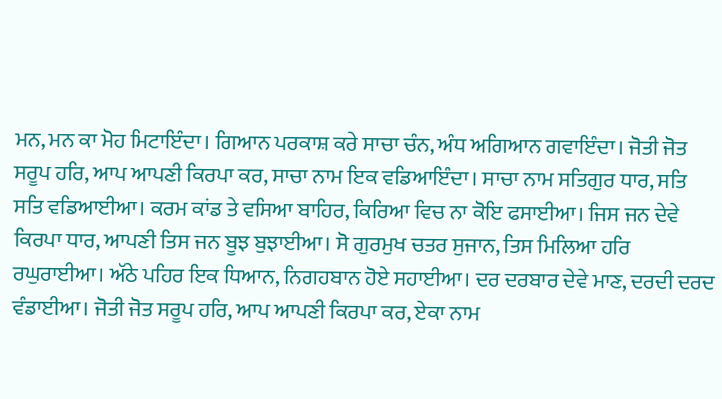ਮਨ, ਮਨ ਕਾ ਮੋਹ ਮਿਟਾਇੰਦਾ। ਗਿਆਨ ਪਰਕਾਸ਼ ਕਰੇ ਸਾਚਾ ਚੰਨ, ਅੰਧ ਅਗਿਆਨ ਗਵਾਇੰਦਾ। ਜੋਤੀ ਜੋਤ ਸਰੂਪ ਹਰਿ, ਆਪ ਆਪਣੀ ਕਿਰਪਾ ਕਰ, ਸਾਚਾ ਨਾਮ ਇਕ ਵਡਿਆਇੰਦਾ। ਸਾਚਾ ਨਾਮ ਸਤਿਗੁਰ ਧਾਰ, ਸਤਿ ਸਤਿ ਵਡਿਆਈਆ। ਕਰਮ ਕਾਂਡ ਤੇ ਵਸਿਆ ਬਾਹਿਰ, ਕਿਰਿਆ ਵਿਚ ਨਾ ਕੋਇ ਫਸਾਈਆ। ਜਿਸ ਜਨ ਦੇਵੇ ਕਿਰਪਾ ਧਾਰ, ਆਪਣੀ ਤਿਸ ਜਨ ਬੂਝ ਬੁਝਾਈਆ। ਸੋ ਗੁਰਮੁਖ ਚਤਰ ਸੁਜਾਨ, ਤਿਸ ਮਿਲਿਆ ਹਰਿ ਰਘੁਰਾਈਆ। ਅੱਠੇ ਪਹਿਰ ਇਕ ਧਿਆਨ, ਨਿਗਹਬਾਨ ਹੋਏ ਸਹਾਈਆ। ਦਰ ਦਰਬਾਰ ਦੇਵੇ ਮਾਣ, ਦਰਦੀ ਦਰਦ ਵੰਡਾਈਆ। ਜੋਤੀ ਜੋਤ ਸਰੂਪ ਹਰਿ, ਆਪ ਆਪਣੀ ਕਿਰਪਾ ਕਰ, ਏਕਾ ਨਾਮ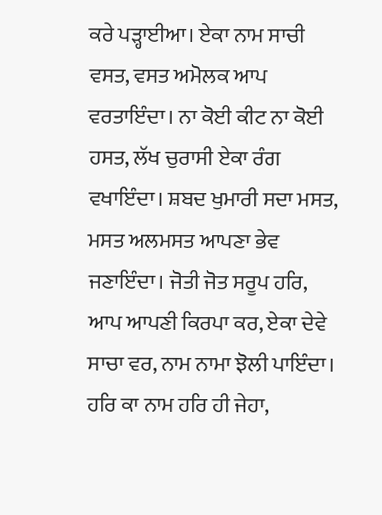ਕਰੇ ਪੜ੍ਹਾਈਆ। ਏਕਾ ਨਾਮ ਸਾਚੀ ਵਸਤ, ਵਸਤ ਅਮੋਲਕ ਆਪ ਵਰਤਾਇੰਦਾ। ਨਾ ਕੋਈ ਕੀਟ ਨਾ ਕੋਈ ਹਸਤ, ਲੱਖ ਚੁਰਾਸੀ ਏਕਾ ਰੰਗ ਵਖਾਇੰਦਾ। ਸ਼ਬਦ ਖੁਮਾਰੀ ਸਦਾ ਮਸਤ, ਮਸਤ ਅਲਮਸਤ ਆਪਣਾ ਭੇਵ ਜਣਾਇੰਦਾ। ਜੋਤੀ ਜੋਤ ਸਰੂਪ ਹਰਿ, ਆਪ ਆਪਣੀ ਕਿਰਪਾ ਕਰ, ਏਕਾ ਦੇਵੇ ਸਾਚਾ ਵਰ, ਨਾਮ ਨਾਮਾ ਝੋਲੀ ਪਾਇੰਦਾ। ਹਰਿ ਕਾ ਨਾਮ ਹਰਿ ਹੀ ਜੇਹਾ,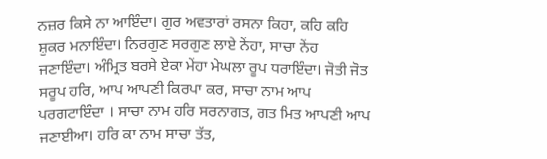ਨਜ਼ਰ ਕਿਸੇ ਨਾ ਆਇੰਦਾ। ਗੁਰ ਅਵਤਾਰਾਂ ਰਸਨਾ ਕਿਹਾ, ਕਹਿ ਕਹਿ ਸ਼ੁਕਰ ਮਨਾਇੰਦਾ। ਨਿਰਗੁਣ ਸਰਗੁਣ ਲਾਏ ਨੇਂਹਾ, ਸਾਚਾ ਨੇਂਹ ਜਣਾਇੰਦਾ। ਅੰਮ੍ਰਿਤ ਬਰਸੇ ਏਕਾ ਮੇਂਹਾ ਮੇਘਲਾ ਰੂਪ ਧਰਾਇੰਦਾ। ਜੋਤੀ ਜੋਤ ਸਰੂਪ ਹਰਿ, ਆਪ ਆਪਣੀ ਕਿਰਪਾ ਕਰ, ਸਾਚਾ ਨਾਮ ਆਪ ਪਰਗਟਾਇੰਦਾ । ਸਾਚਾ ਨਾਮ ਹਰਿ ਸਰਨਾਗਤ, ਗਤ ਮਿਤ ਆਪਣੀ ਆਪ ਜਣਾਈਆ। ਹਰਿ ਕਾ ਨਾਮ ਸਾਚਾ ਤੱਤ,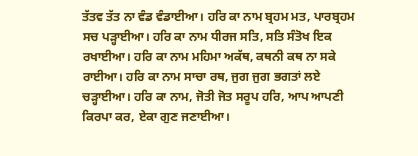ਤੱਤਵ ਤੱਤ ਨਾ ਵੰਡ ਵੰਡਾਈਆ। ਹਰਿ ਕਾ ਨਾਮ ਬ੍ਰਹਮ ਮਤ, ਪਾਰਬ੍ਰਹਮ ਸਚ ਪੜ੍ਹਾਈਆ। ਹਰਿ ਕਾ ਨਾਮ ਧੀਰਜ ਸਤਿ, ਸਤਿ ਸੰਤੋਖ ਇਕ ਰਖਾਈਆ। ਹਰਿ ਕਾ ਨਾਮ ਮਹਿਮਾ ਅਕੱਥ, ਕਥਨੀ ਕਥ ਨਾ ਸਕੇ ਰਾਈਆ। ਹਰਿ ਕਾ ਨਾਮ ਸਾਚਾ ਰਥ, ਜੁਗ ਜੁਗ ਭਗਤਾਂ ਲਏ ਚੜ੍ਹਾਈਆ। ਹਰਿ ਕਾ ਨਾਮ, ਜੋਤੀ ਜੋਤ ਸਰੂਪ ਹਰਿ, ਆਪ ਆਪਣੀ ਕਿਰਪਾ ਕਰ, ਏਕਾ ਗੁਣ ਜਣਾਈਆ।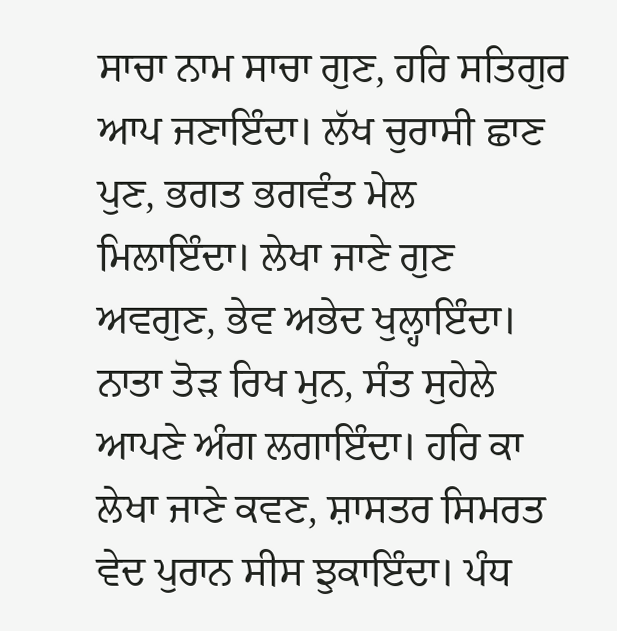ਸਾਚਾ ਨਾਮ ਸਾਚਾ ਗੁਣ, ਹਰਿ ਸਤਿਗੁਰ ਆਪ ਜਣਾਇੰਦਾ। ਲੱਖ ਚੁਰਾਸੀ ਛਾਣ ਪੁਣ, ਭਗਤ ਭਗਵੰਤ ਮੇਲ ਮਿਲਾਇੰਦਾ। ਲੇਖਾ ਜਾਣੇ ਗੁਣ ਅਵਗੁਣ, ਭੇਵ ਅਭੇਦ ਖੁਲ੍ਹਾਇੰਦਾ। ਨਾਤਾ ਤੋੜ ਰਿਖ ਮੁਨ, ਸੰਤ ਸੁਹੇਲੇ ਆਪਣੇ ਅੰਗ ਲਗਾਇੰਦਾ। ਹਰਿ ਕਾ ਲੇਖਾ ਜਾਣੇ ਕਵਣ, ਸ਼ਾਸਤਰ ਸਿਮਰਤ ਵੇਦ ਪੁਰਾਨ ਸੀਸ ਝੁਕਾਇੰਦਾ। ਪੰਧ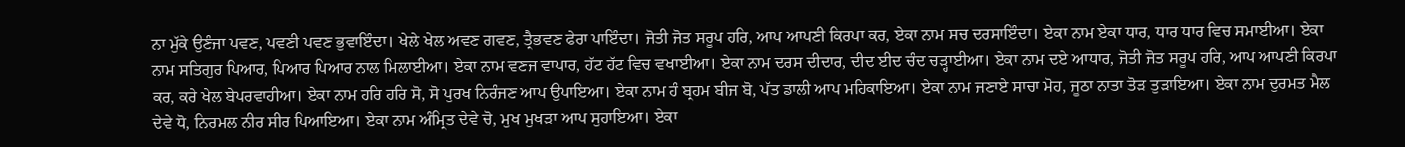ਨਾ ਮੁੱਕੇ ਉਣੰਜਾ ਪਵਣ, ਪਵਣੀ ਪਵਣ ਭੁਵਾਇੰਦਾ। ਖੇਲੇ ਖੇਲ ਅਵਣ ਗਵਣ, ਤ੍ਰੈਭਵਣ ਫੇਰਾ ਪਾਇੰਦਾ। ਜੋਤੀ ਜੋਤ ਸਰੂਪ ਹਰਿ, ਆਪ ਆਪਣੀ ਕਿਰਪਾ ਕਰ, ਏਕਾ ਨਾਮ ਸਚ ਦਰਸਾਇੰਦਾ। ਏਕਾ ਨਾਮ ਏਕਾ ਧਾਰ, ਧਾਰ ਧਾਰ ਵਿਚ ਸਮਾਈਆ। ਏਕਾ ਨਾਮ ਸਤਿਗੁਰ ਪਿਆਰ, ਪਿਆਰ ਪਿਆਰ ਨਾਲ ਮਿਲਾਈਆ। ਏਕਾ ਨਾਮ ਵਣਜ ਵਾਪਾਰ, ਹੱਟ ਹੱਟ ਵਿਚ ਵਖਾਈਆ। ਏਕਾ ਨਾਮ ਦਰਸ ਦੀਦਾਰ, ਦੀਦ ਈਦ ਚੰਦ ਚੜ੍ਹਾਈਆ। ਏਕਾ ਨਾਮ ਦਏ ਆਧਾਰ, ਜੋਤੀ ਜੋਤ ਸਰੂਪ ਹਰਿ, ਆਪ ਆਪਣੀ ਕਿਰਪਾ ਕਰ, ਕਰੇ ਖੇਲ ਬੇਪਰਵਾਹੀਆ। ਏਕਾ ਨਾਮ ਹਰਿ ਹਰਿ ਸੋ, ਸੋ ਪੁਰਖ ਨਿਰੰਜਣ ਆਪ ਉਪਾਇਆ। ਏਕਾ ਨਾਮ ਹੰ ਬ੍ਰਹਮ ਬੀਜ ਬੋ, ਪੱਤ ਡਾਲੀ ਆਪ ਮਹਿਕਾਇਆ। ਏਕਾ ਨਾਮ ਜਣਾਏ ਸਾਚਾ ਮੋਹ, ਜੂਠਾ ਨਾਤਾ ਤੋੜ ਤੁੜਾਇਆ। ਏਕਾ ਨਾਮ ਦੁਰਮਤ ਮੈਲ ਦੇਵੇ ਧੋ, ਨਿਰਮਲ ਨੀਰ ਸੀਰ ਪਿਆਇਆ। ਏਕਾ ਨਾਮ ਅੰਮ੍ਰਿਤ ਦੇਵੇ ਚੋ, ਮੁਖ ਮੁਖੜਾ ਆਪ ਸੁਹਾਇਆ। ਏਕਾ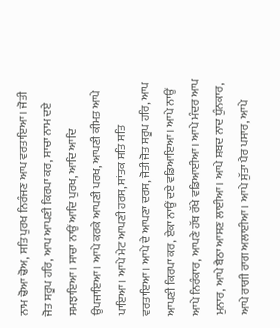ਨਾਮ ਢੋਆ ਢੋਅ, ਸਤਿ ਪੁਰਖ ਨਿਰੰਜਣ ਆਪ ਵਰਤਾਇਆ। ਜੋਤੀ ਜੋਤ ਸਰੂਪ ਹਰਿ, ਆਪ ਆਪਣੀ ਕਿਰਪਾ ਕਰ, ਸਾਚਾ ਨਾਮ ਦਏ ਸਮਝਾਇਆ। ਸਾਚਾ ਨਾਉਂ ਆਦਿ ਪੁਰਖ, ਆਦਿ ਆਦਿ ਉਪਜਾਇਆ। ਆਪੇ ਕਰਕੇ ਆਪਣੀ ਪਰਖ, ਆਪਣੀ ਕੀਮਤ ਆਪੇ ਪਾਇਆ। ਆਪੇ ਮੇਟ ਆਪਣੀ ਹਰਸ, ਸਾਂਤਕ ਸਤਿ ਸਤਿ ਵਰਤਾਇਆ। ਆਪੇ ਦੇ ਆਪਣਾ ਦਰਸ, ਜੋਤੀ ਜੋਤ ਸਰੂਪ ਹਰਿ, ਆਪ ਆਪਣੀ ਕਿਰਪਾ ਕਰ, ਏਕਾ ਨਾਉਂ ਦਏ ਵਡਿਆਇਆ। ਆਪੇ ਨਾਉਂ ਆਪੇ ਨਿਰੰਕਾਰ, ਆਪਣੇ ਹੱਥ ਰੱਖੇ ਵਡਿਆਈਆ। ਆਪੇ ਮੰਦਰ ਆਪ ਮੁਨਾਰ, ਆਪੇ ਬੈਠਾ ਆਸਣ ਲਾਈਆ। ਆਪੇ ਸ਼ਬਦ ਨਾਦ ਧੁੰਨਕਾਰ, ਆਪੇ ਰਾਗੀ ਰਾਗ ਅਲਾਈਆ। ਆਪੇ ਸੁੱਤਾ ਪੈਰ ਪਸਾਰ, ਆਪੇ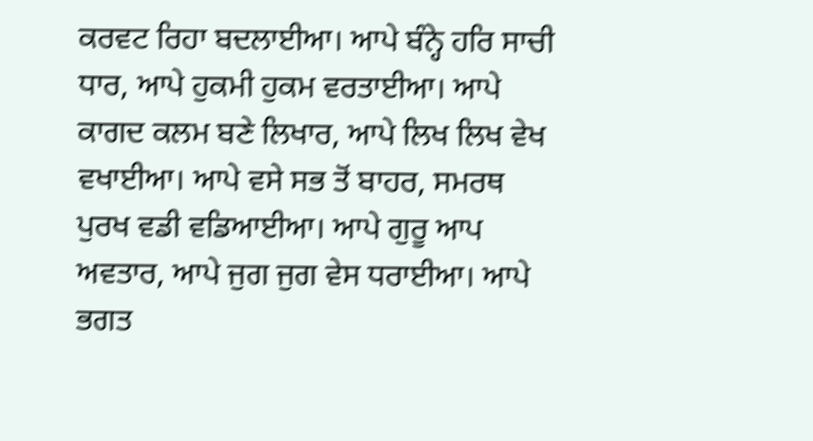ਕਰਵਟ ਰਿਹਾ ਬਦਲਾਈਆ। ਆਪੇ ਬੰਨ੍ਹੇ ਹਰਿ ਸਾਚੀ ਧਾਰ, ਆਪੇ ਹੁਕਮੀ ਹੁਕਮ ਵਰਤਾਈਆ। ਆਪੇ ਕਾਗਦ ਕਲਮ ਬਣੇ ਲਿਖਾਰ, ਆਪੇ ਲਿਖ ਲਿਖ ਵੇਖ ਵਖਾਈਆ। ਆਪੇ ਵਸੇ ਸਭ ਤੋਂ ਬਾਹਰ, ਸਮਰਥ ਪੁਰਖ ਵਡੀ ਵਡਿਆਈਆ। ਆਪੇ ਗੁਰੂ ਆਪ ਅਵਤਾਰ, ਆਪੇ ਜੁਗ ਜੁਗ ਵੇਸ ਧਰਾਈਆ। ਆਪੇ ਭਗਤ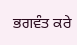ਭਗਵੰਤ ਕਰੇ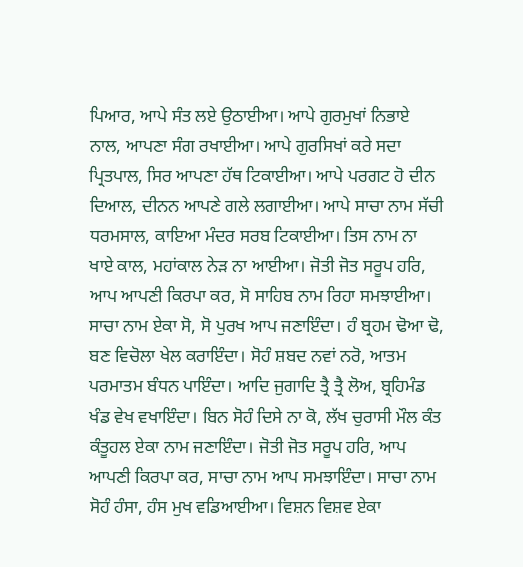ਪਿਆਰ, ਆਪੇ ਸੰਤ ਲਏ ਉਠਾਈਆ। ਆਪੇ ਗੁਰਮੁਖਾਂ ਨਿਭਾਏ ਨਾਲ, ਆਪਣਾ ਸੰਗ ਰਖਾਈਆ। ਆਪੇ ਗੁਰਸਿਖਾਂ ਕਰੇ ਸਦਾ ਪ੍ਰਿਤਪਾਲ, ਸਿਰ ਆਪਣਾ ਹੱਥ ਟਿਕਾਈਆ। ਆਪੇ ਪਰਗਟ ਹੋ ਦੀਨ ਦਿਆਲ, ਦੀਨਨ ਆਪਣੇ ਗਲੇ ਲਗਾਈਆ। ਆਪੇ ਸਾਚਾ ਨਾਮ ਸੱਚੀ ਧਰਮਸਾਲ, ਕਾਇਆ ਮੰਦਰ ਸਰਬ ਟਿਕਾਈਆ। ਤਿਸ ਨਾਮ ਨਾ ਖਾਏ ਕਾਲ, ਮਹਾਂਕਾਲ ਨੇੜ ਨਾ ਆਈਆ। ਜੋਤੀ ਜੋਤ ਸਰੂਪ ਹਰਿ, ਆਪ ਆਪਣੀ ਕਿਰਪਾ ਕਰ, ਸੋ ਸਾਹਿਬ ਨਾਮ ਰਿਹਾ ਸਮਝਾਈਆ। ਸਾਚਾ ਨਾਮ ਏਕਾ ਸੋ, ਸੋ ਪੁਰਖ ਆਪ ਜਣਾਇੰਦਾ। ਹੰ ਬ੍ਰਹਮ ਢੋਆ ਢੋ, ਬਣ ਵਿਚੋਲਾ ਖੇਲ ਕਰਾਇੰਦਾ। ਸੋਹੰ ਸ਼ਬਦ ਨਵਾਂ ਨਰੋ, ਆਤਮ ਪਰਮਾਤਮ ਬੰਧਨ ਪਾਇੰਦਾ। ਆਦਿ ਜੁਗਾਦਿ ਤ੍ਰੈ ਤ੍ਰੈ ਲੋਅ, ਬ੍ਰਹਿਮੰਡ ਖੰਡ ਵੇਖ ਵਖਾਇੰਦਾ। ਬਿਨ ਸੋਹੰ ਦਿਸੇ ਨਾ ਕੋ, ਲੱਖ ਚੁਰਾਸੀ ਮੌਲ ਕੰਤ ਕੰਤੂਹਲ ਏਕਾ ਨਾਮ ਜਣਾਇੰਦਾ। ਜੋਤੀ ਜੋਤ ਸਰੂਪ ਹਰਿ, ਆਪ ਆਪਣੀ ਕਿਰਪਾ ਕਰ, ਸਾਚਾ ਨਾਮ ਆਪ ਸਮਝਾਇੰਦਾ। ਸਾਚਾ ਨਾਮ ਸੋਹੰ ਹੰਸਾ, ਹੰਸ ਮੁਖ ਵਡਿਆਈਆ। ਵਿਸ਼ਨ ਵਿਸ਼ਵ ਏਕਾ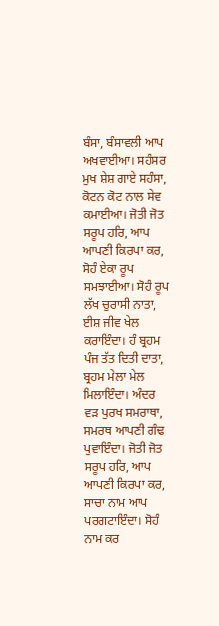ਬੰਸਾ, ਬੰਸਾਵਲੀ ਆਪ ਅਖਵਾਈਆ। ਸਹੰਸਰ ਮੁਖ ਸ਼ੇਸ਼ ਗਾਏ ਸਹੰਸਾ, ਕੋਟਨ ਕੋਟ ਨਾਲ ਸੇਵ ਕਮਾਈਆ। ਜੋਤੀ ਜੋਤ ਸਰੂਪ ਹਰਿ, ਆਪ ਆਪਣੀ ਕਿਰਪਾ ਕਰ, ਸੋਹੰ ਏਕਾ ਰੂਪ ਸਮਝਾਈਆ। ਸੋਹੰ ਰੂਪ ਲੱਖ ਚੁਰਾਸੀ ਨਾਤਾ, ਈਸ਼ ਜੀਵ ਖੇਲ ਕਰਾਇੰਦਾ। ਹੰ ਬ੍ਰਹਮ ਪੰਜ ਤੱਤ ਦਿਤੀ ਦਾਤਾ, ਬ੍ਰਹਮ ਮੇਲਾ ਮੇਲ ਮਿਲਾਇੰਦਾ। ਅੰਦਰ ਵੜ ਪੁਰਖ ਸਮਰਾਥਾ, ਸਮਰਥ ਆਪਣੀ ਗੰਢ ਪੁਵਾਇੰਦਾ। ਜੋਤੀ ਜੋਤ ਸਰੂਪ ਹਰਿ, ਆਪ ਆਪਣੀ ਕਿਰਪਾ ਕਰ, ਸਾਚਾ ਨਾਮ ਆਪ ਪਰਗਟਾਇੰਦਾ। ਸੋਹੰ ਨਾਮ ਕਰ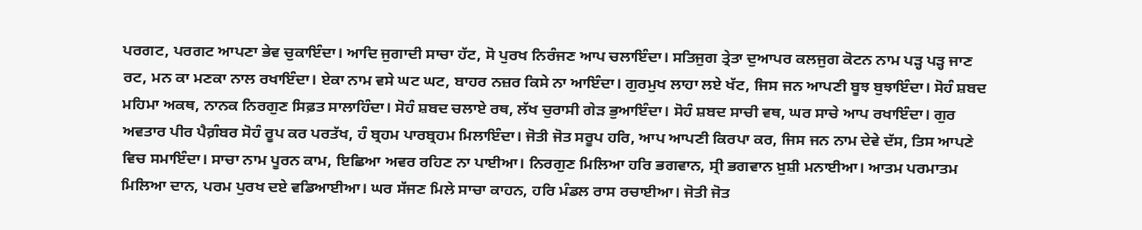ਪਰਗਟ, ਪਰਗਟ ਆਪਣਾ ਭੇਵ ਚੁਕਾਇੰਦਾ। ਆਦਿ ਜੁਗਾਦੀ ਸਾਚਾ ਹੱਟ, ਸੋ ਪੁਰਖ ਨਿਰੰਜਣ ਆਪ ਚਲਾਇੰਦਾ। ਸਤਿਜੁਗ ਤ੍ਰੇਤਾ ਦੁਆਪਰ ਕਲਜੁਗ ਕੋਟਨ ਨਾਮ ਪੜ੍ਹ ਪੜ੍ਹ ਜਾਣ ਰਟ, ਮਨ ਕਾ ਮਣਕਾ ਨਾਲ ਰਖਾਇੰਦਾ। ਏਕਾ ਨਾਮ ਵਸੇ ਘਟ ਘਟ, ਬਾਹਰ ਨਜ਼ਰ ਕਿਸੇ ਨਾ ਆਇੰਦਾ। ਗੁਰਮੁਖ ਲਾਹਾ ਲਏ ਖੱਟ, ਜਿਸ ਜਨ ਆਪਣੀ ਬੂਝ ਬੁਝਾਇੰਦਾ। ਸੋਹੰ ਸ਼ਬਦ ਮਹਿਮਾ ਅਕਥ, ਨਾਨਕ ਨਿਰਗੁਣ ਸਿਫ਼ਤ ਸਾਲਾਹਿੰਦਾ। ਸੋਹੰ ਸ਼ਬਦ ਚਲਾਏ ਰਥ, ਲੱਖ ਚੁਰਾਸੀ ਗੇੜ ਭੁਆਇੰਦਾ। ਸੋਹੰ ਸ਼ਬਦ ਸਾਚੀ ਵਥ, ਘਰ ਸਾਚੇ ਆਪ ਰਖਾਇੰਦਾ। ਗੁਰ ਅਵਤਾਰ ਪੀਰ ਪੈਗ਼ੰਬਰ ਸੋਹੰ ਰੂਪ ਕਰ ਪਰਤੱਖ, ਹੰ ਬ੍ਰਹਮ ਪਾਰਬ੍ਰਹਮ ਮਿਲਾਇੰਦਾ। ਜੋਤੀ ਜੋਤ ਸਰੂਪ ਹਰਿ, ਆਪ ਆਪਣੀ ਕਿਰਪਾ ਕਰ, ਜਿਸ ਜਨ ਨਾਮ ਦੇਵੇ ਦੱਸ, ਤਿਸ ਆਪਣੇ ਵਿਚ ਸਮਾਇੰਦਾ। ਸਾਚਾ ਨਾਮ ਪੂਰਨ ਕਾਮ, ਇਛਿਆ ਅਵਰ ਰਹਿਣ ਨਾ ਪਾਈਆ। ਨਿਰਗੁਣ ਮਿਲਿਆ ਹਰਿ ਭਗਵਾਨ, ਸ੍ਰੀ ਭਗਵਾਨ ਖ਼ੁਸ਼ੀ ਮਨਾਈਆ। ਆਤਮ ਪਰਮਾਤਮ ਮਿਲਿਆ ਦਾਨ, ਪਰਮ ਪੁਰਖ ਦਏ ਵਡਿਆਈਆ। ਘਰ ਸੱਜਣ ਮਿਲੇ ਸਾਚਾ ਕਾਹਨ, ਹਰਿ ਮੰਡਲ ਰਾਸ ਰਚਾਈਆ। ਜੋਤੀ ਜੋਤ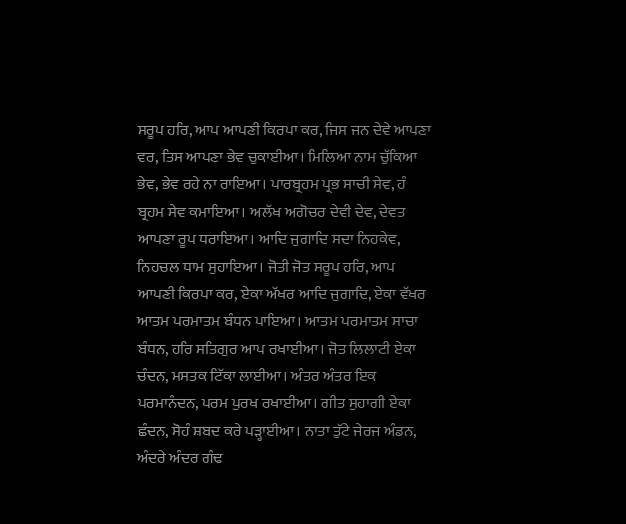ਸਰੂਪ ਹਰਿ, ਆਪ ਆਪਣੀ ਕਿਰਪਾ ਕਰ, ਜਿਸ ਜਨ ਦੇਵੇ ਆਪਣਾ ਵਰ, ਤਿਸ ਆਪਣਾ ਭੇਵ ਚੁਕਾਈਆ। ਮਿਲਿਆ ਨਾਮ ਚੁੱਕਿਆ ਭੇਵ, ਭੇਵ ਰਹੇ ਨਾ ਰਾਇਆ। ਪਾਰਬ੍ਰਹਮ ਪ੍ਰਭ ਸਾਚੀ ਸੇਵ, ਹੰ ਬ੍ਰਹਮ ਸੇਵ ਕਮਾਇਆ। ਅਲੱਖ ਅਗੋਚਰ ਦੇਵੀ ਦੇਵ, ਦੇਵਤ ਆਪਣਾ ਰੂਪ ਧਰਾਇਆ। ਆਦਿ ਜੁਗਾਦਿ ਸਦਾ ਨਿਹਕੇਵ, ਨਿਹਚਲ ਧਾਮ ਸੁਹਾਇਆ। ਜੋਤੀ ਜੋਤ ਸਰੂਪ ਹਰਿ, ਆਪ ਆਪਣੀ ਕਿਰਪਾ ਕਰ, ਏਕਾ ਅੱਖਰ ਆਦਿ ਜੁਗਾਦਿ, ਏਕਾ ਵੱਖਰ ਆਤਮ ਪਰਮਾਤਮ ਬੰਧਨ ਪਾਇਆ। ਆਤਮ ਪਰਮਾਤਮ ਸਾਚਾ ਬੰਧਨ, ਹਰਿ ਸਤਿਗੁਰ ਆਪ ਰਖਾਈਆ। ਜੋਤ ਲਿਲਾਟੀ ਏਕਾ ਚੰਦਨ, ਮਸਤਕ ਟਿੱਕਾ ਲਾਈਆ। ਅੰਤਰ ਅੰਤਰ ਇਕ ਪਰਮਾਨੰਦਨ, ਪਰਮ ਪੁਰਖ ਰਖਾਈਆ। ਗੀਤ ਸੁਹਾਗੀ ਏਕਾ ਛੰਦਨ, ਸੋਹੰ ਸ਼ਬਦ ਕਰੇ ਪੜ੍ਹਾਈਆ। ਨਾਤਾ ਤੁੱਟੇ ਜੇਰਜ ਅੰਡਨ, ਅੰਦਰੇ ਅੰਦਰ ਗੰਢ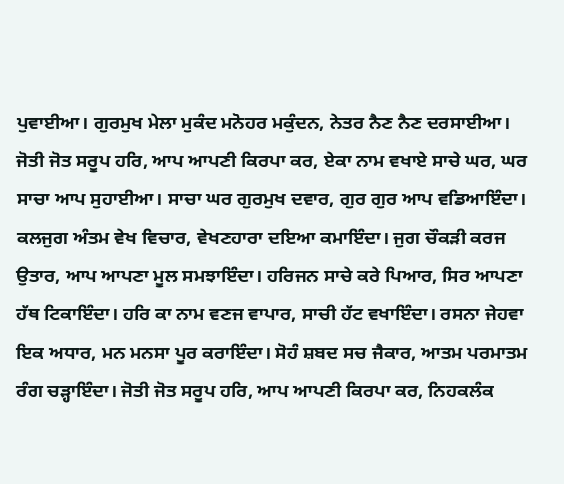ਪੁਵਾਈਆ। ਗੁਰਮੁਖ ਮੇਲਾ ਮੁਕੰਦ ਮਨੋਹਰ ਮਕੁੰਦਨ, ਨੇਤਰ ਨੈਣ ਨੈਣ ਦਰਸਾਈਆ। ਜੋਤੀ ਜੋਤ ਸਰੂਪ ਹਰਿ, ਆਪ ਆਪਣੀ ਕਿਰਪਾ ਕਰ, ਏਕਾ ਨਾਮ ਵਖਾਏ ਸਾਚੇ ਘਰ, ਘਰ ਸਾਚਾ ਆਪ ਸੁਹਾਈਆ। ਸਾਚਾ ਘਰ ਗੁਰਮੁਖ ਦਵਾਰ, ਗੁਰ ਗੁਰ ਆਪ ਵਡਿਆਇੰਦਾ। ਕਲਜੁਗ ਅੰਤਮ ਵੇਖ ਵਿਚਾਰ, ਵੇਖਣਹਾਰਾ ਦਇਆ ਕਮਾਇੰਦਾ। ਜੁਗ ਚੌਕੜੀ ਕਰਜ ਉਤਾਰ, ਆਪ ਆਪਣਾ ਮੂਲ ਸਮਝਾਇੰਦਾ। ਹਰਿਜਨ ਸਾਚੇ ਕਰੇ ਪਿਆਰ, ਸਿਰ ਆਪਣਾ ਹੱਥ ਟਿਕਾਇੰਦਾ। ਹਰਿ ਕਾ ਨਾਮ ਵਣਜ ਵਾਪਾਰ, ਸਾਚੀ ਹੱਟ ਵਖਾਇੰਦਾ। ਰਸਨਾ ਜੇਹਵਾ ਇਕ ਅਧਾਰ, ਮਨ ਮਨਸਾ ਪੂਰ ਕਰਾਇੰਦਾ। ਸੋਹੰ ਸ਼ਬਦ ਸਚ ਜੈਕਾਰ, ਆਤਮ ਪਰਮਾਤਮ ਰੰਗ ਚੜ੍ਹਾਇੰਦਾ। ਜੋਤੀ ਜੋਤ ਸਰੂਪ ਹਰਿ, ਆਪ ਆਪਣੀ ਕਿਰਪਾ ਕਰ, ਨਿਹਕਲੰਕ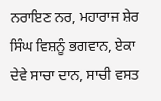ਨਰਾਇਣ ਨਰ, ਮਹਾਰਾਜ ਸ਼ੇਰ ਸਿੰਘ ਵਿਸ਼ਨੂੰ ਭਗਵਾਨ, ਏਕਾ ਦੇਵੇ ਸਾਚਾ ਦਾਨ, ਸਾਚੀ ਵਸਤ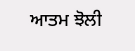ਆਤਮ ਝੋਲੀ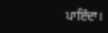ਪਾਇੰਦਾ।